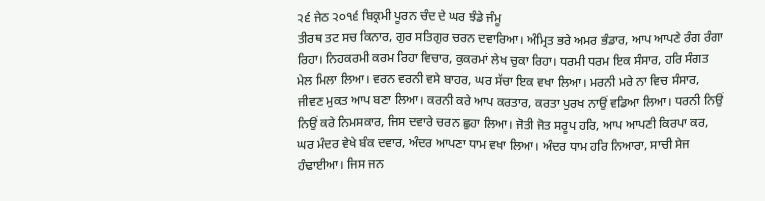੨੬ ਜੇਠ ੨੦੧੬ ਬਿਕ੍ਰਮੀ ਪੂਰਨ ਚੰਦ ਦੇ ਘਰ ਝੰਡੇ ਜੰਮੂ
ਤੀਰਥ ਤਟ ਸਚ ਕਿਨਾਰ, ਗੁਰ ਸਤਿਗੁਰ ਚਰਨ ਦਵਾਰਿਆ। ਅੰਮ੍ਰਿਤ ਭਰੇ ਅਮਰ ਭੰਡਾਰ, ਆਪ ਆਪਣੇ ਰੰਗ ਰੰਗਾ ਰਿਹਾ। ਨਿਹਕਰਮੀ ਕਰਮ ਰਿਹਾ ਵਿਚਾਰ, ਕੁਕਰਮਾਂ ਲੇਖ ਚੁਕਾ ਰਿਹਾ। ਧਰਮੀ ਧਰਮ ਇਕ ਸੰਸਾਰ, ਹਰਿ ਸੰਗਤ ਮੇਲ ਮਿਲਾ ਲਿਆ। ਵਰਨ ਵਰਨੀ ਵਸੇ ਬਾਹਰ, ਘਰ ਸੱਚਾ ਇਕ ਵਖਾ ਲਿਆ। ਮਰਨੀ ਮਰੇ ਨਾ ਵਿਚ ਸੰਸਾਰ, ਜੀਵਣ ਮੁਕਤ ਆਪ ਬਣਾ ਲਿਆ। ਕਰਨੀ ਕਰੇ ਆਪ ਕਰਤਾਰ, ਕਰਤਾ ਪੁਰਖ ਨਾਉਂ ਵਡਿਆ ਲਿਆ। ਧਰਨੀ ਨਿਉਂ ਨਿਉਂ ਕਰੇ ਨਿਮਸਕਾਰ, ਜਿਸ ਦਵਾਰੇ ਚਰਨ ਛੁਹਾ ਲਿਆ। ਜੋਤੀ ਜੋਤ ਸਰੂਪ ਹਰਿ, ਆਪ ਆਪਣੀ ਕਿਰਪਾ ਕਰ, ਘਰ ਮੰਦਰ ਵੇਖੇ ਬੰਕ ਦਵਾਰ, ਅੰਦਰ ਆਪਣਾ ਧਾਮ ਵਖਾ ਲਿਆ। ਅੰਦਰ ਧਾਮ ਹਰਿ ਨਿਆਰਾ, ਸਾਚੀ ਸੇਜ ਹੰਢਾਈਆ। ਜਿਸ ਜਨ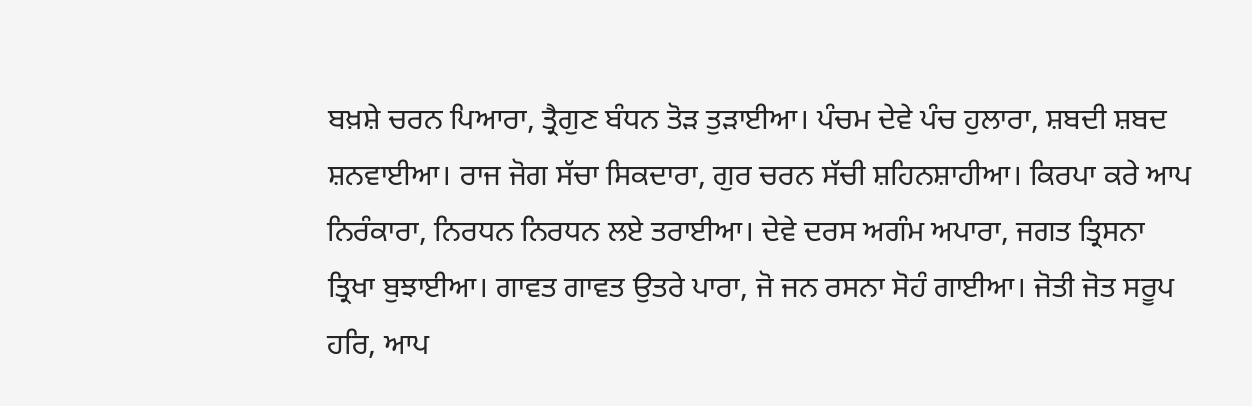ਬਖ਼ਸ਼ੇ ਚਰਨ ਪਿਆਰਾ, ਤ੍ਰੈਗੁਣ ਬੰਧਨ ਤੋੜ ਤੁੜਾਈਆ। ਪੰਚਮ ਦੇਵੇ ਪੰਚ ਹੁਲਾਰਾ, ਸ਼ਬਦੀ ਸ਼ਬਦ ਸ਼ਨਵਾਈਆ। ਰਾਜ ਜੋਗ ਸੱਚਾ ਸਿਕਦਾਰਾ, ਗੁਰ ਚਰਨ ਸੱਚੀ ਸ਼ਹਿਨਸ਼ਾਹੀਆ। ਕਿਰਪਾ ਕਰੇ ਆਪ ਨਿਰੰਕਾਰਾ, ਨਿਰਧਨ ਨਿਰਧਨ ਲਏ ਤਰਾਈਆ। ਦੇਵੇ ਦਰਸ ਅਗੰਮ ਅਪਾਰਾ, ਜਗਤ ਤ੍ਰਿਸਨਾ ਤ੍ਰਿਖਾ ਬੁਝਾਈਆ। ਗਾਵਤ ਗਾਵਤ ਉਤਰੇ ਪਾਰਾ, ਜੋ ਜਨ ਰਸਨਾ ਸੋਹੰ ਗਾਈਆ। ਜੋਤੀ ਜੋਤ ਸਰੂਪ ਹਰਿ, ਆਪ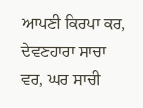ਆਪਣੀ ਕਿਰਪਾ ਕਰ, ਦੇਵਣਹਾਰਾ ਸਾਚਾ ਵਰ, ਘਰ ਸਾਚੀ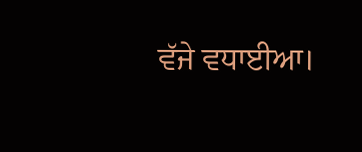ਵੱਜੇ ਵਧਾਈਆ।